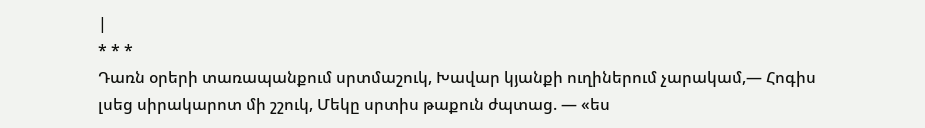|
* * *
Դառն օրերի տառապանքում սրտմաշուկ, Խավար կյանքի ուղիներում չարակամ,— Հոգիս լսեց սիրակարոտ մի շշուկ, Մեկը սրտիս թաքուն ժպտաց. — «ես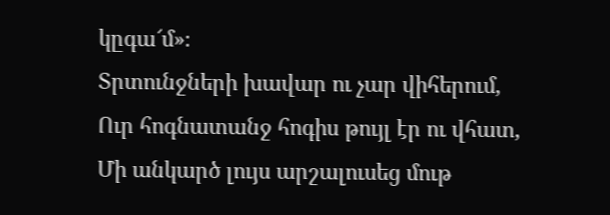կըգա՜մ»։
Տրտունջների խավար ու չար վիհերում, Ուր հոգնատանջ հոգիս թույլ էր ու վհատ, Մի անկարծ լույս արշալուսեց մութ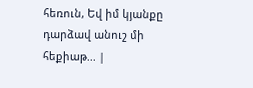հեռուն, Եվ իմ կյանքը դարձավ անուշ մի հեքիաթ... |